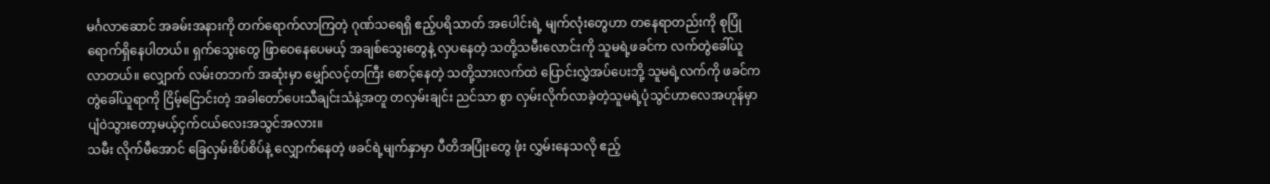မင်္ဂလာဆောင် အခမ်းအနားကို တက်ရောက်လာကြတဲ့ ဂုဏ်သရေရှိ ဧည့်ပရိသာတ် အပေါင်းရဲ့ မျက်လုံးတွေဟာ တနေရာတည်းကို စုပြုံ ရောက်ရှိနေပါတယ်။ ရှက်သွေးတွေ ဖြာဝေနေပေမယ့် အချစ်သွေးတွေနဲ့ လှပနေတဲ့ သတို့သမီးလောင်းကို သူမရဲ့ဖခင်က လက်တွဲခေါ်ယူလာတယ်။ လျှောက် လမ်းတဘက် အဆုံးမှာ မျှော်လင့်တကြီး စောင့်နေတဲ့ သတို့သားလက်ထဲ ပြောင်းလွှဲအပ်ပေးဘို့ သူမရဲ့လက်ကို ဖခင်က တွဲခေါ်ယူရာကို ငြိမ့်ငြောင်းတဲ့ အခါတော်ပေးသီချင်းသံနဲ့အတူ တလှမ်းချင်း ညင်သာ စွာ လှမ်းလိုက်လာခဲ့တဲ့သူမရဲ့ပုံသွင်ဟာလေအဟုန်မှာပျံဝဲသွားတော့မယ့်ငှက်ငယ်လေးအသွင်အလား။
သမီး လိုက်မီအောင် ခြေလှမ်းစိပ်စိပ်နဲ့ လျှောက်နေတဲ့ ဖခင်ရဲ့မျက်နှာမှာ ပီတိအပြုံးတွေ ဖုံး လွှမ်းနေသလို ဧည့်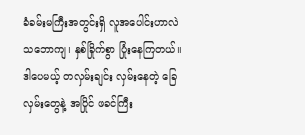ခံခမ်းမကြီးအတွင်းရှိ လူအပေါင်းဟာလဲ သဘောကျ၊ နှစ်ခြိုက်စွာ ပြုံးနေကြတယ်။ ဒါပေမယ့် တလှမ်းချင်း လှမ်းနေတဲ့ ခြေလှမ်းတွေနဲ့ အပြိုင် ဖခင်ကြီး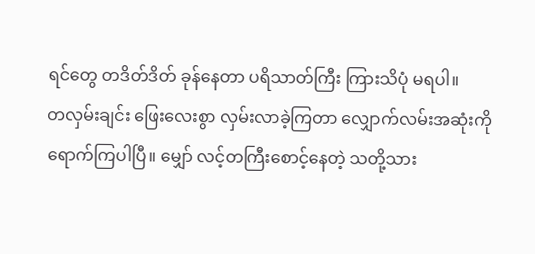ရင်တွေ တဒိတ်ဒိတ် ခုန်နေတာ ပရိသာတ်ကြီး ကြားသိပုံ မရပါ။
တလှမ်းချင်း ဖြေးလေးစွာ လှမ်းလာခဲ့ကြတာ လျှောက်လမ်းအဆုံးကို ရောက်ကြပါပြီ။ မျှော် လင့်တကြီးစောင့်နေတဲ့ သတို့သား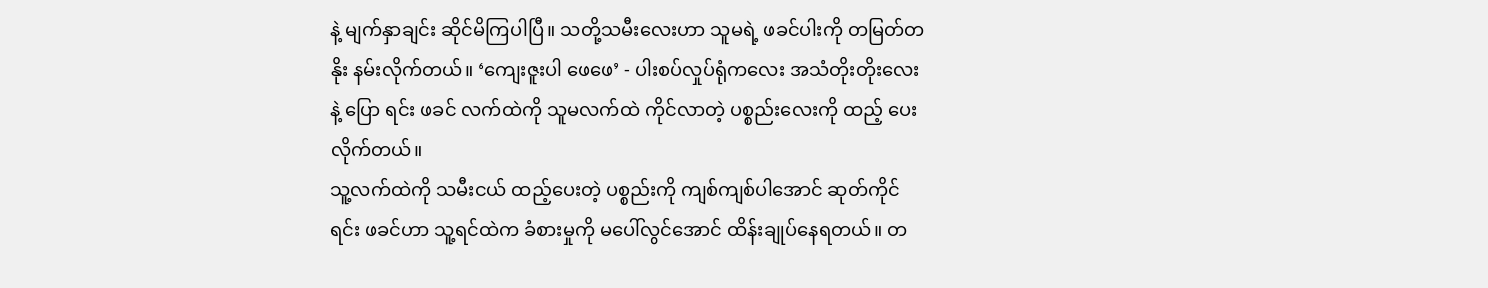နဲ့ မျက်နှာချင်း ဆိုင်မိကြပါပြီ။ သတို့သမီးလေးဟာ သူမရဲ့ ဖခင်ပါးကို တမြတ်တနိုး နမ်းလိုက်တယ်။ ‘ကျေးဇူးပါ ဖေဖေ’ - ပါးစပ်လှုပ်ရုံကလေး အသံတိုးတိုးလေးနဲ့ ပြော ရင်း ဖခင် လက်ထဲကို သူမလက်ထဲ ကိုင်လာတဲ့ ပစ္စည်းလေးကို ထည့် ပေးလိုက်တယ်။
သူ့လက်ထဲကို သမီးငယ် ထည့်ပေးတဲ့ ပစ္စည်းကို ကျစ်ကျစ်ပါအောင် ဆုတ်ကိုင်ရင်း ဖခင်ဟာ သူ့ရင်ထဲက ခံစားမှုကို မပေါ်လွင်အောင် ထိန်းချုပ်နေရတယ်။ တ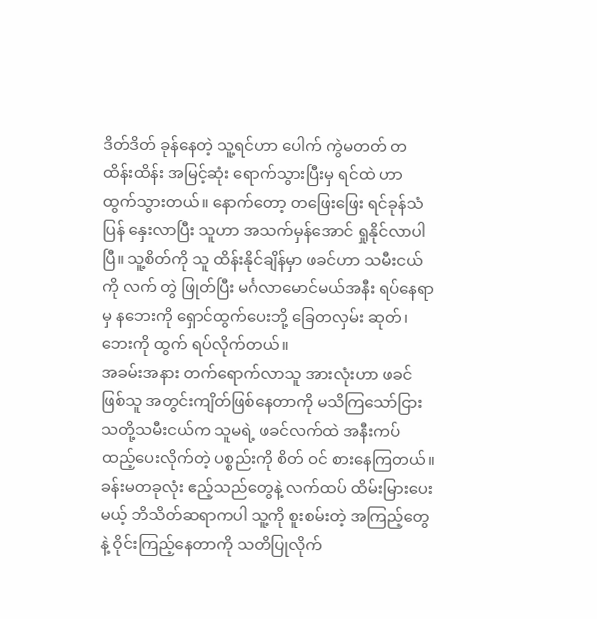ဒိတ်ဒိတ် ခုန်နေတဲ့ သူ့ရင်ဟာ ပေါက် ကွဲမတတ် တထိန်းထိန်း အမြင့်ဆုံး ရောက်သွားပြီးမှ ရင်ထဲ ဟာ ထွက်သွားတယ်။ နောက်တော့ တဖြေးဖြေး ရင်ခုန်သံ ပြန် နှေးလာပြီး သူဟာ အသက်မှန်အောင် ရှုနိုင်လာပါပြီ။ သူ့စိတ်ကို သူ ထိန်းနိုင်ချိန်မှာ ဖခင်ဟာ သမီးငယ်ကို လက် တွဲ ဖြုတ်ပြီး မင်္ဂလာမောင်မယ်အနီး ရပ်နေရာမှ နဘေးကို ရှောင်ထွက်ပေးဘို့ ခြေတလှမ်း ဆုတ်၊ ဘေးကို ထွက် ရပ်လိုက်တယ်။
အခမ်းအနား တက်ရောက်လာသူ အားလုံးဟာ ဖခင်ဖြစ်သူ အတွင်းကျိတ်ဖြစ်နေတာကို မသိကြသော်ငြား သတို့သမီးငယ်က သူမရဲ့ ဖခင်လက်ထဲ အနီးကပ် ထည့်ပေးလိုက်တဲ့ ပစ္စည်းကို စိတ် ဝင် စားနေကြတယ်။ ခန်းမတခုလုံး ဧည့်သည်တွေနဲ့ လက်ထပ် ထိမ်းမြားပေးမယ့် ဘိသိတ်ဆရာကပါ သူ့ကို စူးစမ်းတဲ့ အကြည့်တွေနဲ့ ဝိုင်းကြည့်နေတာကို သတိပြုလိုက်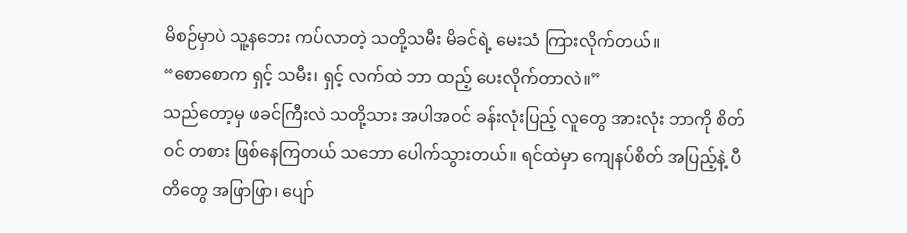မိစဉ်မှာပဲ သူ့နဘေး ကပ်လာတဲ့ သတို့သမီး မိခင်ရဲ့ မေးသံ ကြားလိုက်တယ်။
“စောစောက ရှင့် သမီး၊ ရှင့် လက်ထဲ ဘာ ထည့် ပေးလိုက်တာလဲ။”
သည်တော့မှ ဖခင်ကြီးလဲ သတို့သား အပါအဝင် ခန်းလုံးပြည့် လူတွေ အားလုံး ဘာကို စိတ်ဝင် တစား ဖြစ်နေကြတယ် သဘော ပေါက်သွားတယ်။ ရင်ထဲမှာ ကျေနပ်စိတ် အပြည့်နဲ့ ပီတိတွေ အဖြာဖြာ၊ ပျော်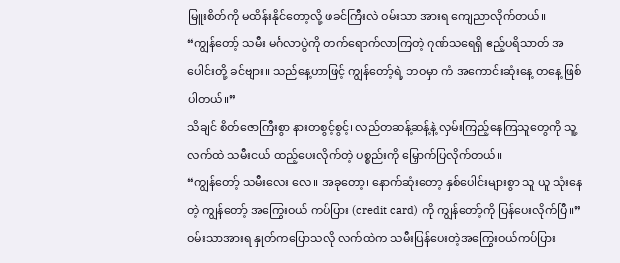မြူးစိတ်ကို မထိန်းနိုင်တော့လို့ ဖခင်ကြီးလဲ ဝမ်းသာ အားရ ကျေညာလိုက်တယ်။
“ကျွန်တော့် သမီး မင်္ဂလာပွဲကို တက်ရောက်လာကြတဲ့ ဂုဏ်သရေရှိ ဧည့်ပရိသာတ် အပေါင်းတို့ ခင်ဗျား။ သည်နေ့ဟာဖြင့် ကျွန်တော့်ရဲ့ ဘဝမှာ ကံ အကောင်းဆုံးနေ့ တနေ့ ဖြစ်ပါတယ်။”
သိချင် စိတ်ဇောကြီးစွာ နားတစွင့်စွင့်၊ လည်တဆန့်ဆန့်နဲ့ လှမ်းကြည့်နေကြသူတွေကို သူ့ လက်ထဲ သမီးငယ် ထည့်ပေးလိုက်တဲ့ ပစ္စည်းကို မြှောက်ပြလိုက်တယ်။
“ကျွန်တော့် သမီးလေး လေ။ အခုတော့၊ နောက်ဆုံးတော့ နှစ်ပေါင်းများစွာ သူ ယူ သုံးနေတဲ့ ကျွန်တော့် အကြွေးဝယ် ကပ်ပြား (credit card) ကို ကျွန်တော့်ကို ပြန်ပေးလိုက်ပြီ။”
ဝမ်းသာအားရ နှုတ်ကပြောသလို လက်ထဲက သမီးပြန်ပေးတဲ့အကြွေးဝယ်ကပ်ပြား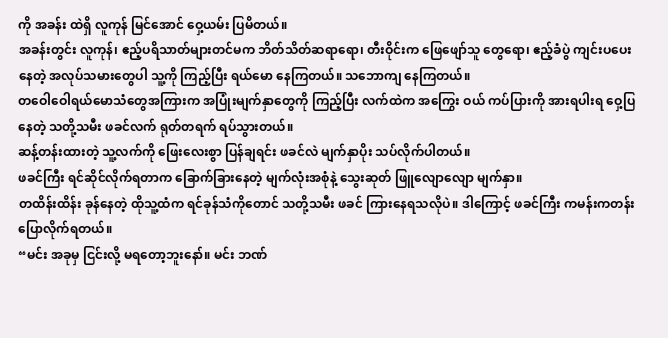ကို အခန်း ထဲရှိ လူကုန် မြင်အောင် ဝှေ့ယမ်း ပြမိတယ်။
အခန်းတွင်း လူကုန်၊ ဧည့်ပရိသာတ်များတင်မက ဘိတ်သိတ်ဆရာရော၊ တီးဝိုင်းက ဖြေဖျော်သူ တွေရော၊ ဧည့်ခံပွဲ ကျင်းပပေးနေတဲ့ အလုပ်သမားတွေပါ သူ့ကို ကြည့်ပြီး ရယ်မော နေကြတယ်။ သဘောကျ နေကြတယ်။
တဝေါဝေါရယ်မောသံတွေအကြားက အပြုံးမျက်နှာတွေကို ကြည့်ပြီး လက်ထဲက အကြွေး ဝယ် ကပ်ပြားကို အားရပါးရ ဝှေ့ပြနေတဲ့ သတို့သမီး ဖခင်လက် ရုတ်တရက် ရပ်သွားတယ်။
ဆန့်တန်းထားတဲ့ သူ့လက်ကို ဖြေးလေးစွာ ပြန်ချရင်း ဖခင်လဲ မျက်နှာပိုး သပ်လိုက်ပါတယ်။
ဖခင်ကြီး ရင်ဆိုင်လိုက်ရတာက ခြောက်ခြားနေတဲ့ မျက်လုံးအစုံနဲ့ သွေးဆုတ် ဖြူလျောလျော မျက်နှာ။
တထိန်းထိန်း ခုန်နေတဲ့ ထိုသူ့ထံက ရင်ခုန်သံကိုတောင် သတို့သမီး ဖခင် ကြားနေရသလိုပဲ။ ဒါကြောင့် ဖခင်ကြီး ကမန်းကတန်း ပြောလိုက်ရတယ်။
“မင်း အခုမှ ငြင်းလို့ မရတော့ဘူးနော်။ မင်း ဘဏ်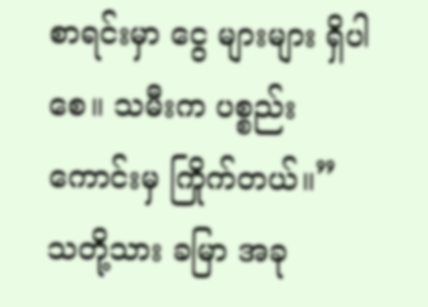စာရင်းမှာ ငွေ များများ ရှိပါစေ။ သမီးက ပစ္စည်းကောင်းမှ ကြိုက်တယ်။”
သတို့သား ခမြာ အခု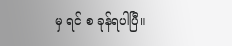မှ ရင် စ ခုန်ရပါပြီ။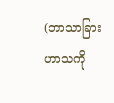(ဘာသာခြား ဟာသကို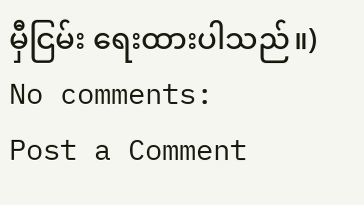မှီငြမ်း ရေးထားပါသည်။)
No comments:
Post a Comment